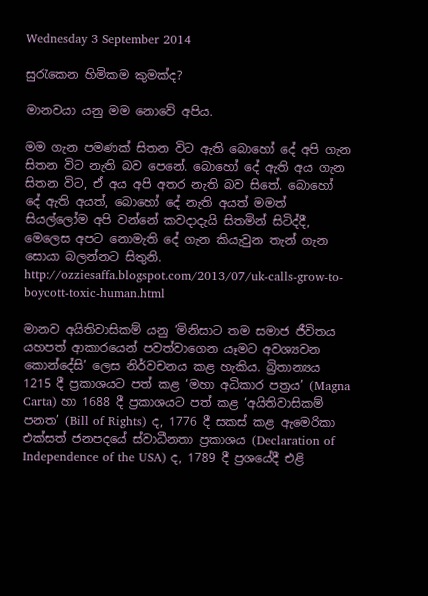Wednesday 3 September 2014

සුරැකෙන හිමිකම කුමක්ද?

මානවයා යනු මම නොවේ අපිය.

මම ගැන පමණක් සිතන විට ඇති බොහෝ දේ අපි ගැන සිතන විට නැති බව පෙනේ. බොහෝ දේ ඇති අය ගැන සිතන විට, ඒ අය අපි අතර නැති බව සිතේ. බොහෝ දේ ඇති අයත්, බොහෝ දේ නැති අයත් මමත් සියල්ලෝම අපි වන්නේ කවදාදැයි සිතමින් සිටිද්දී, මෙලෙස අපට නොමැති දේ ගැන කියැවුන තැන් ගැන සොයා බලන්නට සිතුනි.
http://ozziesaffa.blogspot.com/2013/07/uk-calls-grow-to-boycott-toxic-human.html

මානව අයිතිවාසිකම් යනු ‘මිනිසාට තම සමාජ ජීවිතය යහපත් ආකාරයෙන් පවත්වාගෙන යෑමට අවශ්‍යවන කොන්දේසි’ ලෙස නිර්වචනය කළ හැකිය. බ්‍රිතාන්‍යය 1215 දී ප්‍රකාශයට පත් කළ ‘මහා අධිකාර පත්‍රය’ (Magna Carta) හා 1688 දී ප්‍රකාශයට පත් කළ ‘අයිතිවාසිකම් පනත’ (Bill of Rights) ද, 1776 දී සකස් කළ ඇමෙරිකා එක්සත් ජනපදයේ ස්වාධීනතා ප්‍රකාශය (Declaration of Independence of the USA) ද, 1789 දී ප්‍රශයේදී එළි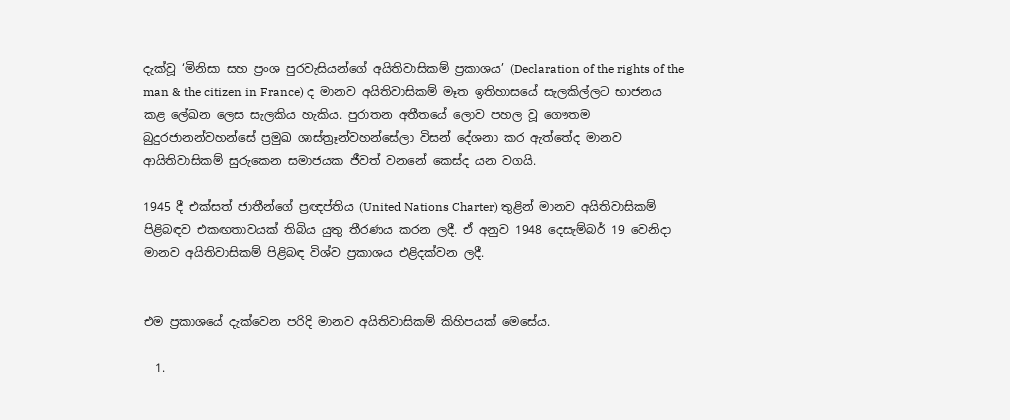දැක්වූ ‘මිනිසා සහ ප්‍රංශ පුරවැසියන්ගේ අයිතිවාසිකම් ප්‍රකාශය’ (Declaration of the rights of the man & the citizen in France) ද මානව අයිතිවාසිකම් මෑත ඉතිහාසයේ සැලකිල්ලට භාජනය කළ ලේඛන ලෙස සැලකිය හැකිය. පුරාතන අතීතයේ ලොව පහල වූ ගෞතම බුදුරජානන්වහන්සේ ප්‍රමුඛ ශාස්ත්‍රෑන්වහන්සේලා විසන් දේශනා කර ඇත්තේද මානව ආයිතිවාසිකම් සුරුකෙන සමාජයක ජීවත් වනනේ කෙස්ද යන වගයි.

1945 දී එක්සත් ජාතීන්ගේ ප්‍රඥප්තිය (United Nations Charter) තුළින් මානව අයිතිවාසිකම් පිළිබඳව එකඟතාවයක් තිබිය යුතු තීරණය කරන ලදී. ඒ අනුව 1948 දෙසැම්බර් 19 වෙනිදා මානව අයිතිවාසිකම් පිළිබඳ විශ්ව ප්‍රකාශය එළිදක්වන ලදී.


එම ප්‍රකාශයේ දැක්වෙන පරිදි මානව අයිතිවාසිකම් කිහිපයක් මෙසේය.

  1.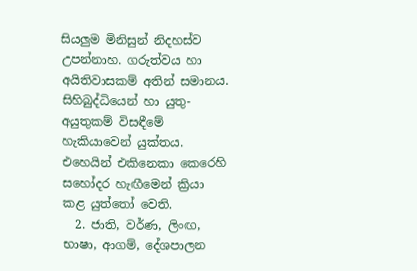සියලුම මිනිසුන් නිදහස්ව උපන්නාහ. ගරුත්වය හා අයිතිවාසකම් අතින් සමානය. සිහිබුද්ධියෙන් හා යුතු-අයුතුකම් විසඳීමේ හැකියාවෙන් යුක්තය. එහෙයින් එකිනෙකා කෙරෙහි සහෝදර හැඟීමෙන් ක්‍රියා කළ යුත්තෝ වෙති.
  2. ජාති, වර්ණ, ලිංඟ, භාෂා, ආගම්, දේශපාලන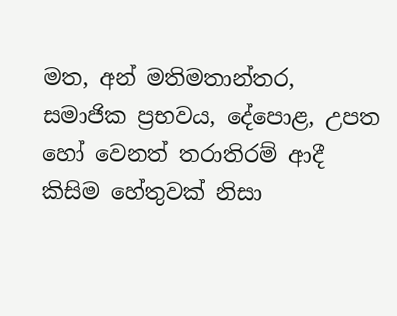මත, අන් මතිමතාන්තර, සමාජික ප්‍රභවය, දේපොළ, උපත හෝ වෙනත් තරාතිරම් ආදී කිසිම හේතුවක් නිසා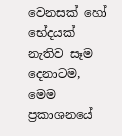වෙනසක් හෝ භේදයක් නැතිව සෑම දෙනාටම, මෙම ප්‍රකාශනයේ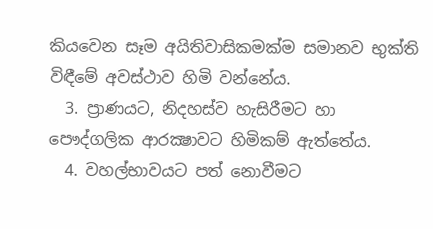කියවෙන සෑම අයිතිවාසිකමක්ම සමානව භුක්ති විඳීමේ අවස්ථාව හිමි වන්නේය.
  3. ප්‍රාණයට, නිදහස්ව හැසිරීමට හා පෞද්ගලික ආරක්‍ෂාවට හිමිකම් ඇත්තේය.
  4. වහල්භාවයට පත් නොවීමට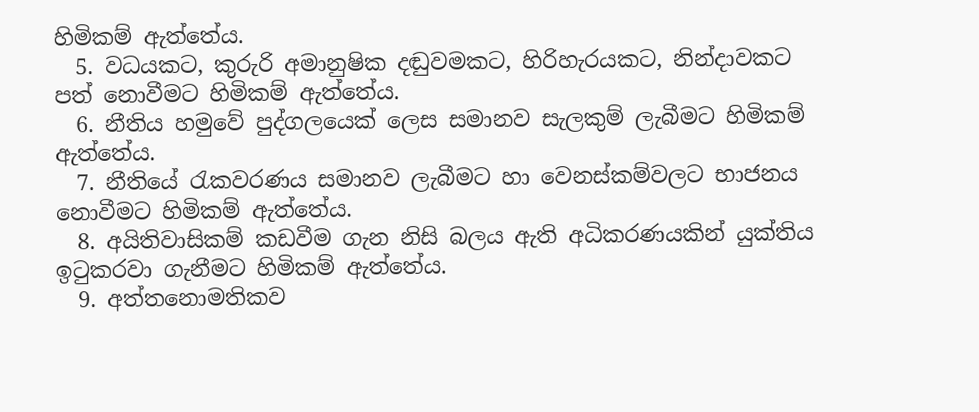හිමිකම් ඇත්තේය.
  5. වධයකට, කුරුරි අමානුෂික දඬුවමකට, හිරිහැරයකට, නින්දාවකට පත් නොවීමට හිමිකම් ඇත්තේය.
  6. නීතිය හමුවේ පුද්ගලයෙක් ලෙස සමානව සැලකුම් ලැබීමට හිමිකම් ඇත්තේය.
  7. නීතියේ රැකවරණය සමානව ලැබීමට හා වෙනස්කම්වලට භාජනය නොවීමට හිමිකම් ඇත්තේය.
  8. අයිතිවාසිකම් කඩවීම ගැන නිසි බලය ඇති අධිකරණයකින් යුක්තිය ඉටුකරවා ගැනීමට හිමිකම් ඇත්තේය.
  9. අත්තනොමතිකව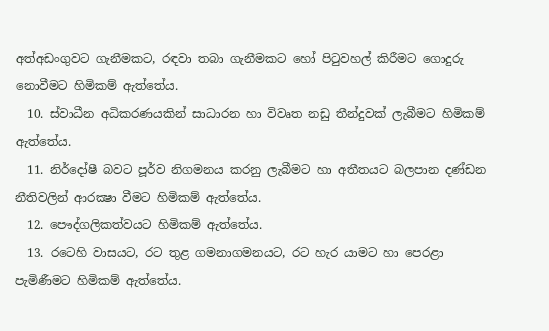අත්අඩංගුවට ගැනීමකට, රඳවා තබා ගැනීමකට හෝ පිටුවහල් කිරීමට ගොදුරු නොවීමට හිමිකම් ඇත්තේය.
  10. ස්වාධීන අධිකරණයකින් සාධාරන හා විවෘත නඩු තීන්දුවක් ලැබීමට හිමිකම් ඇත්තේය.
  11. නිර්දෝෂී බවට පූර්ව නිගමනය කරනු ලැබීමට හා අතීතයට බලපාන දණ්ඩන නීතිවලින් ආරක්‍ෂා වීමට හිමිකම් ඇත්තේය.
  12. පෞද්ගලිකත්වයට හිමිකම් ඇත්තේය.
  13. රටෙහි වාසයට, රට තුළ ගමනාගමනයට, රට හැර යාමට හා පෙරළා පැමිණීමට හිමිකම් ඇත්තේය.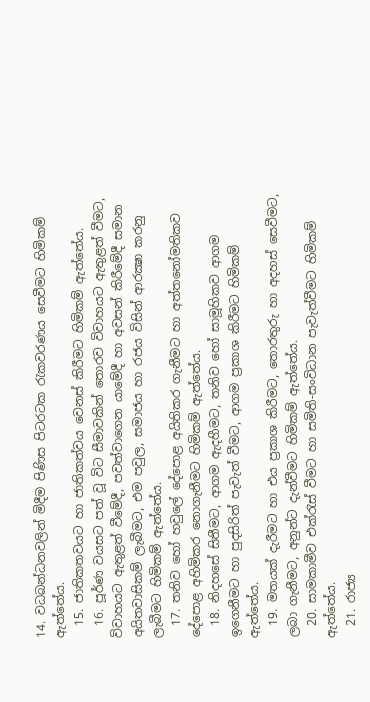14. වධබන්ධනවලින් මිදීම පිණිස පිටරටක රැකවරණය සෙවීමට හිමිකම් ඇත්තේය.
  15. ජාතිකතවයට හා ජාතිකත්වය වෙනස් කිරීමට හිමිකම් ඇත්තේය.
  16. පූර්ණ වයසට පත් වූ විට සීමාවකින් තොරව විවාහයට ඇතුළත් වීමට, විවාහයට ඇතුළත් වීමේදී, පවත්වාගෙන යාමේදී හා අවසන් කිරීමේදී සමාන අයිතවාසිකම් ලැබීමට, එම පවුල, සමාජය හා රජය විසින් ආරක්‍ෂා කරනු ලැබීමට හිමිකම් ඇත්තේය.
  17. තනිව හෝ හවුලේ දේපොළ අයිතිකර ගැනීමට හා අත්තනෝමතිකව දේපොළ අහිමිකර නොගැනීමට හිමිකම් ඇත්තේය.
  18. නිදහසේ සිතීමට, ආගම ඇදහීමට, තනිව හෝ සාමූහිකව ආගම ඉගෙනීමට හා පුදසිරිත් පැවැත් වීමට, ආගම ප්‍රකාශ කිරීමට හිමිකම් ඇත්තේය.
  19. මතයක් දැරීමට හා එය ප්‍රකාශ කිරීමට, තොරතුරු හා අදහස් සෙවීමට, ලබා ගැනීමට, අනුන්ට දැන්වීමට හිමිකම් ඇත්තේය.
  20. සාමකාමීව එක්රැස් වීමට හා සමිති-සංවිධාන පැවැත්වීමට හිමිකම් ඇත්තේය.
  21. රාජ්‍ය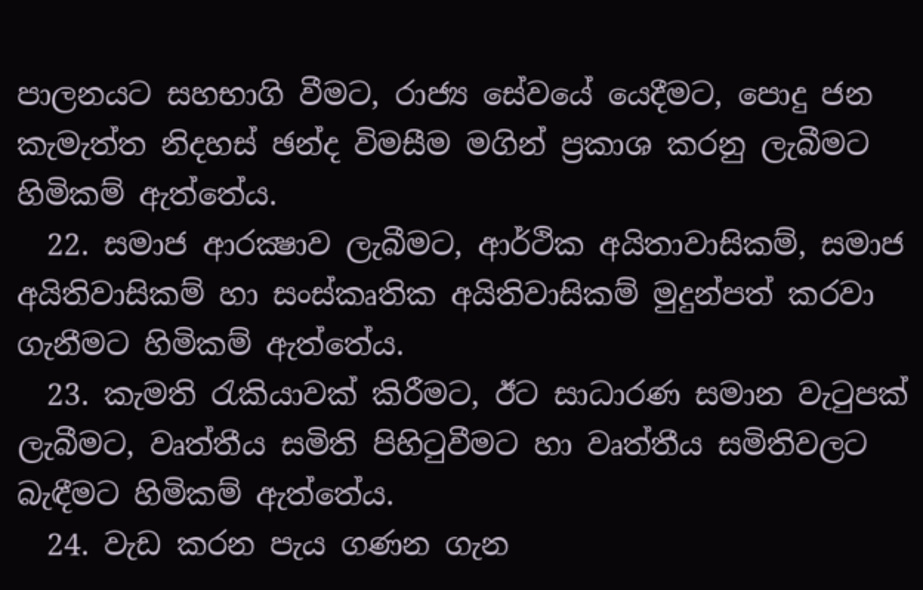පාලනයට සහභාගි වීමට, රාජ්‍ය සේවයේ යෙදීමට, පොදු ජන කැමැත්ත නිදහස් ඡන්ද විමසීම මගින් ප්‍රකාශ කරනු ලැබීමට හිමිකම් ඇත්තේය.
  22. සමාජ ආරක්‍ෂාව ලැබීමට, ආර්ථික අයිතාවාසිකම්, සමාජ අයිතිවාසිකම් හා සංස්කෘතික අයිතිවාසිකම් මුදුන්පත් කරවා ගැනීමට හිමිකම් ඇත්තේය.
  23. කැමති රැකියාවක් කිරීමට, ඊට සාධාරණ සමාන වැටුපක් ලැබීමට, වෘත්තීය සමිති පිහිටුවීමට හා වෘත්තීය සමිතිවලට බැඳීමට හිමිකම් ඇත්තේය.
  24. වැඩ කරන පැය ගණන ගැන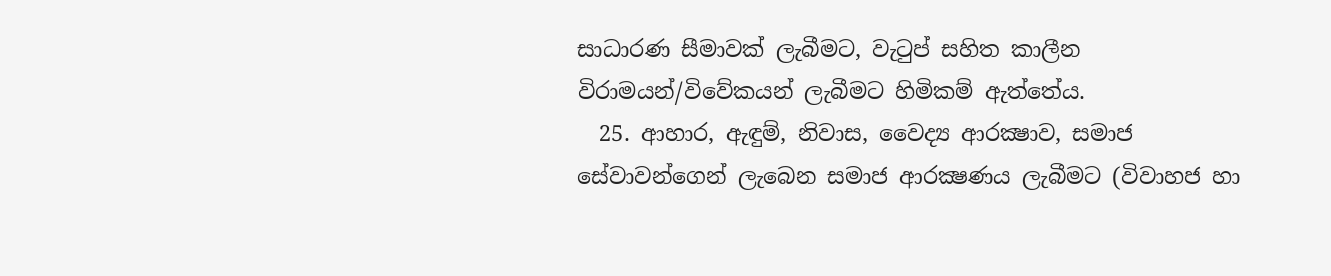සාධාරණ සීමාවක් ලැබීමට, වැටුප් සහිත කාලීන විරාමයන්/විවේකයන් ලැබීමට හිමිකම් ඇත්තේය.
  25. ආහාර, ඇඳුම්, නිවාස, වෛද්‍ය ආරක්‍ෂාව, සමාජ සේවාවන්ගෙන් ලැබෙන සමාජ ආරක්‍ෂණය ලැබීමට (විවාහජ හා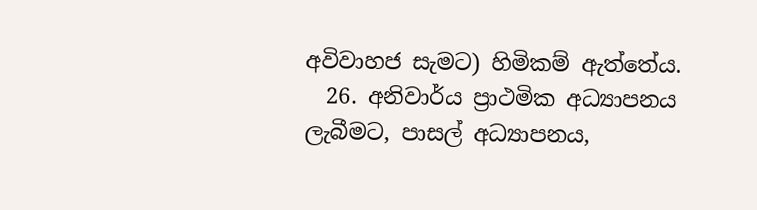අවිවාහජ සැමට) හිමිකම් ඇත්තේය.
  26. අනිවාර්ය ප්‍රාථමික අධ්‍යාපනය ලැබීමට, පාසල් අධ්‍යාපනය,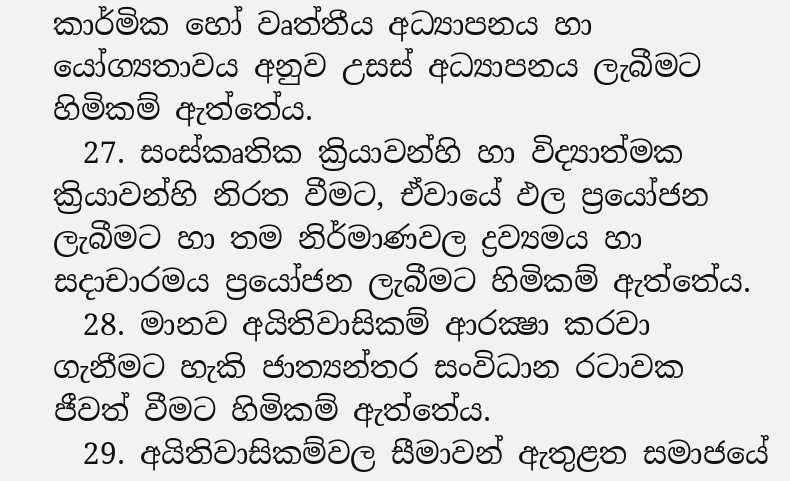කාර්මික හෝ වෘත්තීය අධ්‍යාපනය හා යෝග්‍යතාවය අනුව උසස් අධ්‍යාපනය ලැබීමට හිමිකම් ඇත්තේය.
  27. සංස්කෘතික ක්‍රියාවන්හි හා විද්‍යාත්මක ක්‍රියාවන්හි නිරත වීමට, ඒවායේ ඵල ප්‍රයෝජන ලැබීමට හා තම නිර්මාණවල ද්‍රව්‍යමය හා සදාචාරමය ප්‍රයෝජන ලැබීමට හිමිකම් ඇත්තේය.
  28. මානව අයිතිවාසිකම් ආරක්‍ෂා කරවා ගැනීමට හැකි ජාත්‍යන්තර සංවිධාන රටාවක ජීවත් වීමට හිමිකම් ඇත්තේය.
  29. අයිතිවාසිකම්වල සීමාවන් ඇතුළත සමාජයේ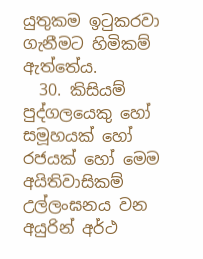යුතුකම ඉටුකරවා ගැනීමට හිමිකම් ඇත්තේය.
  30. කිසියම් පුද්ගලයෙකු හෝ සමූහයක් හෝ රජයක් හෝ මෙම අයිතිවාසිකම් උල්ලංඝනය වන අයුරින් අර්ථ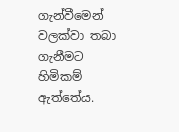ගැන්වීමෙන් වලක්වා තබා ගැනීමට හිමිකම් ඇත්තේය.